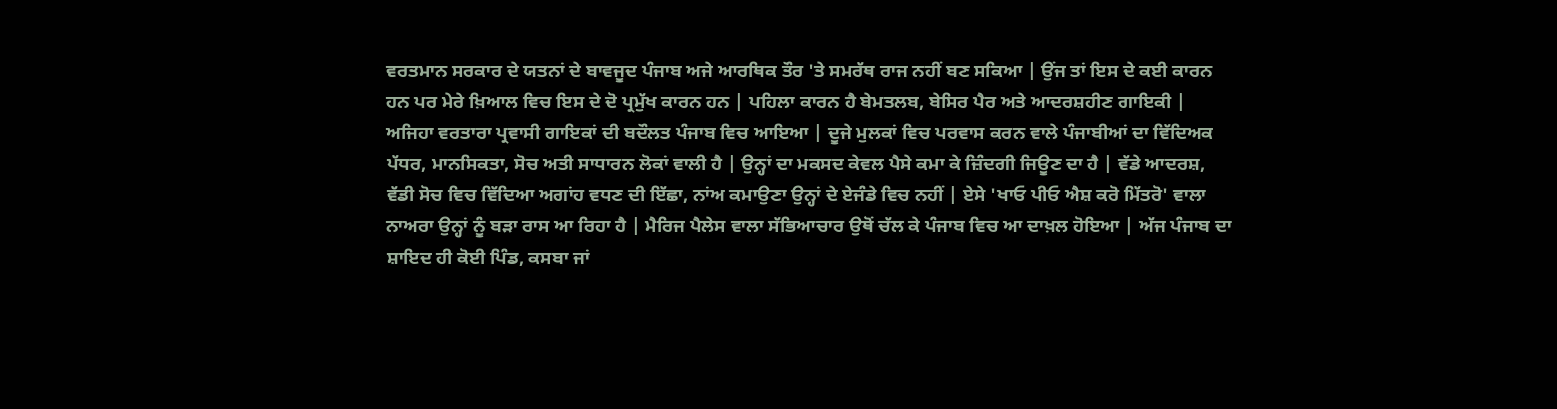ਵਰਤਮਾਨ ਸਰਕਾਰ ਦੇ ਯਤਨਾਂ ਦੇ ਬਾਵਜੂਦ ਪੰਜਾਬ ਅਜੇ ਆਰਥਿਕ ਤੌਰ 'ਤੇ ਸਮਰੱਥ ਰਾਜ ਨਹੀਂ ਬਣ ਸਕਿਆ | ਉਂਜ ਤਾਂ ਇਸ ਦੇ ਕਈ ਕਾਰਨ ਹਨ ਪਰ ਮੇਰੇ ਖ਼ਿਆਲ ਵਿਚ ਇਸ ਦੇ ਦੋ ਪ੍ਰਮੁੱਖ ਕਾਰਨ ਹਨ | ਪਹਿਲਾ ਕਾਰਨ ਹੈ ਬੇਮਤਲਬ, ਬੇਸਿਰ ਪੈਰ ਅਤੇ ਆਦਰਸ਼ਹੀਣ ਗਾਇਕੀ | ਅਜਿਹਾ ਵਰਤਾਰਾ ਪ੍ਰਵਾਸੀ ਗਾਇਕਾਂ ਦੀ ਬਦੌਲਤ ਪੰਜਾਬ ਵਿਚ ਆਇਆ | ਦੂਜੇ ਮੁਲਕਾਂ ਵਿਚ ਪਰਵਾਸ ਕਰਨ ਵਾਲੇ ਪੰਜਾਬੀਆਂ ਦਾ ਵਿੱਦਿਅਕ ਪੱਧਰ, ਮਾਨਸਿਕਤਾ, ਸੋਚ ਅਤੀ ਸਾਧਾਰਨ ਲੋਕਾਂ ਵਾਲੀ ਹੈ | ਉਨ੍ਹਾਂ ਦਾ ਮਕਸਦ ਕੇਵਲ ਪੈਸੇ ਕਮਾ ਕੇ ਜ਼ਿੰਦਗੀ ਜਿਊਣ ਦਾ ਹੈ | ਵੱਡੇ ਆਦਰਸ਼, ਵੱਡੀ ਸੋਚ ਵਿਚ ਵਿੱਦਿਆ ਅਗਾਂਹ ਵਧਣ ਦੀ ਇੱਛਾ, ਨਾਂਅ ਕਮਾਉਣਾ ਉਨ੍ਹਾਂ ਦੇ ਏਜੰਡੇ ਵਿਚ ਨਹੀਂ | ਏਸੇ 'ਖਾਓ ਪੀਓ ਐਸ਼ ਕਰੋ ਮਿੱਤਰੋ' ਵਾਲਾ ਨਾਅਰਾ ਉਨ੍ਹਾਂ ਨੂੰ ਬੜਾ ਰਾਸ ਆ ਰਿਹਾ ਹੈ | ਮੈਰਿਜ ਪੈਲੇਸ ਵਾਲਾ ਸੱਭਿਆਚਾਰ ਉਥੋਂ ਚੱਲ ਕੇ ਪੰਜਾਬ ਵਿਚ ਆ ਦਾਖ਼ਲ ਹੋਇਆ | ਅੱਜ ਪੰਜਾਬ ਦਾ ਸ਼ਾਇਦ ਹੀ ਕੋਈ ਪਿੰਡ, ਕਸਬਾ ਜਾਂ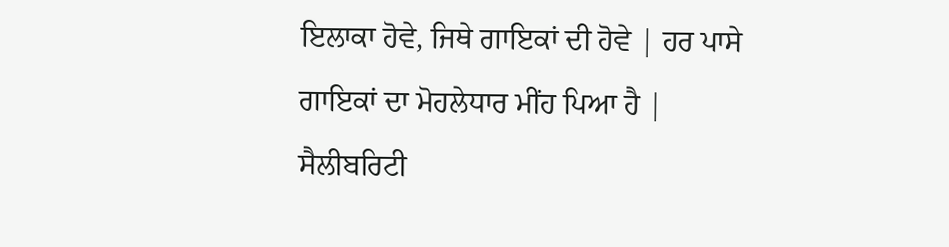ਇਲਾਕਾ ਹੋਵੇ, ਜਿਥੇ ਗਾਇਕਾਂ ਦੀ ਹੋਵੇ | ਹਰ ਪਾਸੇ ਗਾਇਕਾਂ ਦਾ ਮੋਹਲੇਧਾਰ ਮੀਂਹ ਪਿਆ ਹੈ | ਸੈਲੀਬਰਿਟੀ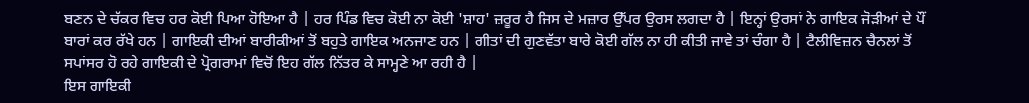ਬਣਨ ਦੇ ਚੱਕਰ ਵਿਚ ਹਰ ਕੋਈ ਪਿਆ ਹੋਇਆ ਹੈ | ਹਰ ਪਿੰਡ ਵਿਚ ਕੋਈ ਨਾ ਕੋਈ 'ਸ਼ਾਹ' ਜ਼ਰੂਰ ਹੈ ਜਿਸ ਦੇ ਮਜ਼ਾਰ ਉੱਪਰ ਉਰਸ ਲਗਦਾ ਹੈ | ਇਨ੍ਹਾਂ ਉਰਸਾਂ ਨੇ ਗਾਇਕ ਜੋੜੀਆਂ ਦੇ ਪੌਂ ਬਾਰਾਂ ਕਰ ਰੱਖੇ ਹਨ | ਗਾਇਕੀ ਦੀਆਂ ਬਾਰੀਕੀਆਂ ਤੋਂ ਬਹੁਤੇ ਗਾਇਕ ਅਨਜਾਣ ਹਨ | ਗੀਤਾਂ ਦੀ ਗੁਣਵੱਤਾ ਬਾਰੇ ਕੋਈ ਗੱਲ ਨਾ ਹੀ ਕੀਤੀ ਜਾਵੇ ਤਾਂ ਚੰਗਾ ਹੈ | ਟੈਲੀਵਿਜ਼ਨ ਚੈਨਲਾਂ ਤੋਂ ਸਪਾਂਸਰ ਹੋ ਰਹੇ ਗਾਇਕੀ ਦੇ ਪ੍ਰੋਗਰਾਮਾਂ ਵਿਚੋਂ ਇਹ ਗੱਲ ਨਿੱਤਰ ਕੇ ਸਾਮ੍ਹਣੇ ਆ ਰਹੀ ਹੈ |
ਇਸ ਗਾਇਕੀ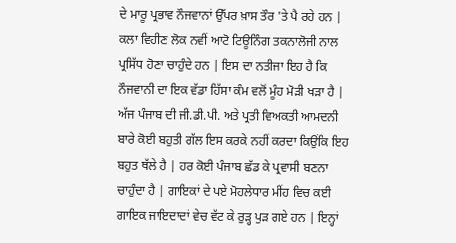ਦੇ ਮਾਰੂ ਪ੍ਰਭਾਵ ਨੌਜਵਾਨਾਂ ਉੱਪਰ ਖ਼ਾਸ ਤੌਰ 'ਤੇ ਪੈ ਰਹੇ ਹਨ | ਕਲਾ ਵਿਹੀਣ ਲੋਕ ਨਵੀਂ ਆਟੋ ਟਿਊਨਿੰਗ ਤਕਨਾਲੋਜੀ ਨਾਲ ਪ੍ਰਸਿੱਧ ਹੋਣਾ ਚਾਹੁੰਦੇ ਹਨ | ਇਸ ਦਾ ਨਤੀਜਾ ਇਹ ਹੈ ਕਿ ਨੌਜਵਾਨੀ ਦਾ ਇਕ ਵੱਡਾ ਹਿੱਸਾ ਕੰਮ ਵਲੋਂ ਮੂੰਹ ਮੋੜੀ ਖੜਾ ਹੈ | ਅੱਜ ਪੰਜਾਬ ਦੀ ਜੀ.ਡੀ.ਪੀ. ਅਤੇ ਪ੍ਰਤੀ ਵਿਅਕਤੀ ਆਮਦਨੀ ਬਾਰੇ ਕੋਈ ਬਹੁਤੀ ਗੱਲ ਇਸ ਕਰਕੇ ਨਹੀਂ ਕਰਦਾ ਕਿਉਂਕਿ ਇਹ ਬਹੁਤ ਥੱਲੇ ਹੈ | ਹਰ ਕੋਈ ਪੰਜਾਬ ਛੱਡ ਕੇ ਪ੍ਰਵਾਸੀ ਬਣਨਾ ਚਾਹੁੰਦਾ ਹੈ | ਗਾਇਕਾਂ ਦੇ ਪਏ ਮੋਹਲੇਧਾਰ ਮੀਂਹ ਵਿਚ ਕਈ ਗਾਇਕ ਜਾਇਦਾਦਾਂ ਵੇਚ ਵੱਟ ਕੇ ਰੁੜ੍ਹ ਪੁੜ ਗਏ ਹਨ | ਇਨ੍ਹਾਂ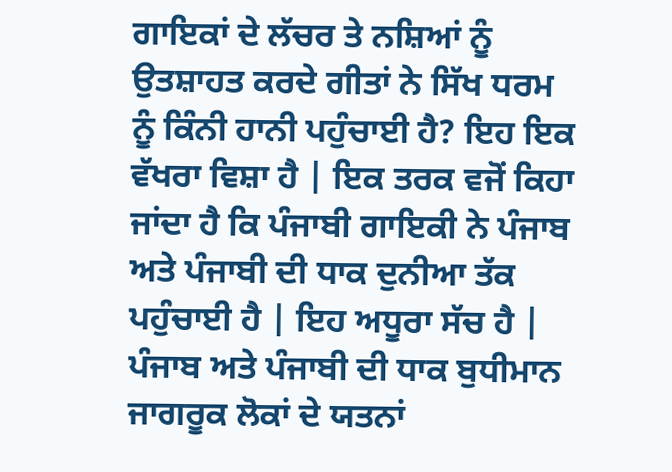ਗਾਇਕਾਂ ਦੇ ਲੱਚਰ ਤੇ ਨਸ਼ਿਆਂ ਨੂੰ ਉਤਸ਼ਾਹਤ ਕਰਦੇ ਗੀਤਾਂ ਨੇ ਸਿੱਖ ਧਰਮ ਨੂੰ ਕਿੰਨੀ ਹਾਨੀ ਪਹੁੰਚਾਈ ਹੈ? ਇਹ ਇਕ ਵੱਖਰਾ ਵਿਸ਼ਾ ਹੈ | ਇਕ ਤਰਕ ਵਜੋਂ ਕਿਹਾ ਜਾਂਦਾ ਹੈ ਕਿ ਪੰਜਾਬੀ ਗਾਇਕੀ ਨੇ ਪੰਜਾਬ ਅਤੇ ਪੰਜਾਬੀ ਦੀ ਧਾਕ ਦੁਨੀਆ ਤੱਕ ਪਹੁੰਚਾਈ ਹੈ | ਇਹ ਅਧੂਰਾ ਸੱਚ ਹੈ | ਪੰਜਾਬ ਅਤੇ ਪੰਜਾਬੀ ਦੀ ਧਾਕ ਬੁਧੀਮਾਨ ਜਾਗਰੂਕ ਲੋਕਾਂ ਦੇ ਯਤਨਾਂ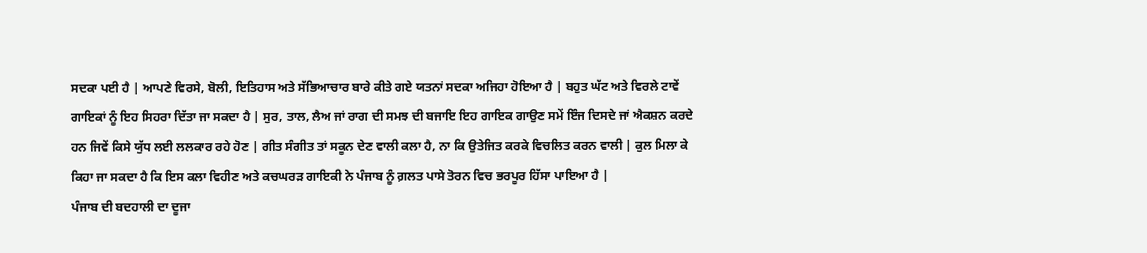ਸਦਕਾ ਪਈ ਹੈ | ਆਪਣੇ ਵਿਰਸੇ, ਬੋਲੀ, ਇਤਿਹਾਸ ਅਤੇ ਸੱਭਿਆਚਾਰ ਬਾਰੇ ਕੀਤੇ ਗਏ ਯਤਨਾਂ ਸਦਕਾ ਅਜਿਹਾ ਹੋਇਆ ਹੈ | ਬਹੁਤ ਘੱਟ ਅਤੇ ਵਿਰਲੇ ਟਾਵੇਂ ਗਾਇਕਾਂ ਨੂੰ ਇਹ ਸਿਹਰਾ ਦਿੱਤਾ ਜਾ ਸਕਦਾ ਹੈ | ਸੁਰ, ਤਾਲ, ਲੈਅ ਜਾਂ ਰਾਗ ਦੀ ਸਮਝ ਦੀ ਬਜਾਇ ਇਹ ਗਾਇਕ ਗਾਉਣ ਸਮੇਂ ਇੰਜ ਦਿਸਦੇ ਜਾਂ ਐਕਸ਼ਨ ਕਰਦੇ ਹਨ ਜਿਵੇਂ ਕਿਸੇ ਯੁੱਧ ਲਈ ਲਲਕਾਰ ਰਹੇ ਹੋਣ | ਗੀਤ ਸੰਗੀਤ ਤਾਂ ਸਕੂਨ ਦੇਣ ਵਾਲੀ ਕਲਾ ਹੈ, ਨਾ ਕਿ ਉਤੇਜਿਤ ਕਰਕੇ ਵਿਚਲਿਤ ਕਰਨ ਵਾਲੀ | ਕੁਲ ਮਿਲਾ ਕੇ ਕਿਹਾ ਜਾ ਸਕਦਾ ਹੈ ਕਿ ਇਸ ਕਲਾ ਵਿਹੀਣ ਅਤੇ ਕਚਘਰੜ ਗਾਇਕੀ ਨੇ ਪੰਜਾਬ ਨੂੰ ਗ਼ਲਤ ਪਾਸੇ ਤੋਰਨ ਵਿਚ ਭਰਪੂਰ ਹਿੱਸਾ ਪਾਇਆ ਹੈ |
ਪੰਜਾਬ ਦੀ ਬਦਹਾਲੀ ਦਾ ਦੂਜਾ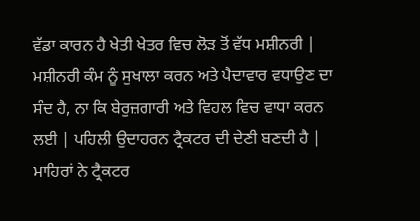ਵੱਡਾ ਕਾਰਨ ਹੈ ਖੇਤੀ ਖੇਤਰ ਵਿਚ ਲੋੜ ਤੋਂ ਵੱਧ ਮਸ਼ੀਨਰੀ | ਮਸ਼ੀਨਰੀ ਕੰਮ ਨੂੰ ਸੁਖਾਲਾ ਕਰਨ ਅਤੇ ਪੈਦਾਵਾਰ ਵਧਾਉਣ ਦਾ ਸੰਦ ਹੈ, ਨਾ ਕਿ ਬੇਰੁਜ਼ਗਾਰੀ ਅਤੇ ਵਿਹਲ ਵਿਚ ਵਾਧਾ ਕਰਨ ਲਈ | ਪਹਿਲੀ ਉਦਾਹਰਨ ਟ੍ਰੈਕਟਰ ਦੀ ਦੇਣੀ ਬਣਦੀ ਹੈ | ਮਾਹਿਰਾਂ ਨੇ ਟ੍ਰੈਕਟਰ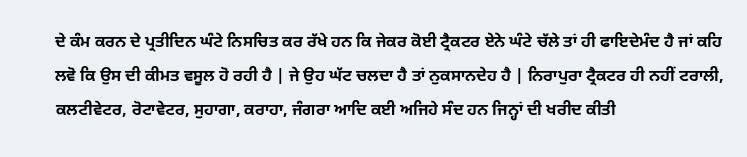ਦੇ ਕੰਮ ਕਰਨ ਦੇ ਪ੍ਰਤੀਦਿਨ ਘੰਟੇ ਨਿਸਚਿਤ ਕਰ ਰੱਖੇ ਹਨ ਕਿ ਜੇਕਰ ਕੋਈ ਟ੍ਰੈਕਟਰ ਏਨੇ ਘੰਟੇ ਚੱਲੇ ਤਾਂ ਹੀ ਫਾਇਦੇਮੰਦ ਹੈ ਜਾਂ ਕਹਿ ਲਵੋ ਕਿ ਉਸ ਦੀ ਕੀਮਤ ਵਸੂਲ ਹੋ ਰਹੀ ਹੈ | ਜੇ ਉਹ ਘੱਟ ਚਲਦਾ ਹੈ ਤਾਂ ਨੁਕਸਾਨਦੇਹ ਹੈ | ਨਿਰਾਪੁਰਾ ਟ੍ਰੈਕਟਰ ਹੀ ਨਹੀਂ ਟਰਾਲੀ, ਕਲਟੀਵੇਟਰ, ਰੋਟਾਵੇਟਰ, ਸੁਹਾਗਾ, ਕਰਾਹਾ, ਜੰਗਰਾ ਆਦਿ ਕਈ ਅਜਿਹੇ ਸੰਦ ਹਨ ਜਿਨ੍ਹਾਂ ਦੀ ਖਰੀਦ ਕੀਤੀ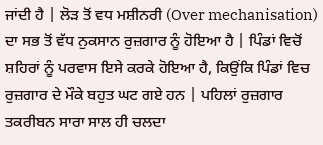ਜਾਂਦੀ ਹੈ | ਲੋੜ ਤੋਂ ਵਧ ਮਸ਼ੀਨਰੀ (Over mechanisation) ਦਾ ਸਭ ਤੋਂ ਵੱਧ ਨੁਕਸਾਨ ਰੁਜ਼ਗਾਰ ਨੂੰ ਹੋਇਆ ਹੈ | ਪਿੰਡਾਂ ਵਿਚੋਂ ਸ਼ਹਿਰਾਂ ਨੂੰ ਪਰਵਾਸ ਇਸੇ ਕਰਕੇ ਹੋਇਆ ਹੈ, ਕਿਉਂਕਿ ਪਿੰਡਾਂ ਵਿਚ ਰੁਜ਼ਗਾਰ ਦੇ ਮੌਕੇ ਬਹੁਤ ਘਟ ਗਏ ਹਨ | ਪਹਿਲਾਂ ਰੁਜ਼ਗਾਰ ਤਕਰੀਬਨ ਸਾਰਾ ਸਾਲ ਹੀ ਚਲਦਾ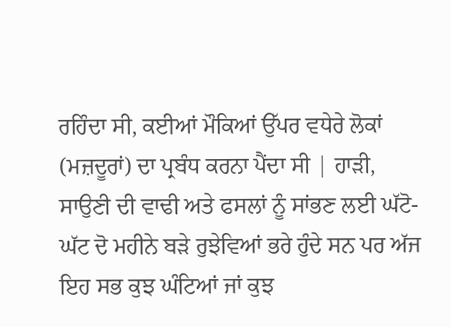ਰਹਿੰਦਾ ਸੀ, ਕਈਆਂ ਮੌਕਿਆਂ ਉੱਪਰ ਵਧੇਰੇ ਲੋਕਾਂ (ਮਜ਼ਦੂਰਾਂ) ਦਾ ਪ੍ਰਬੰਧ ਕਰਨਾ ਪੈਂਦਾ ਸੀ | ਹਾੜੀ, ਸਾਉਣੀ ਦੀ ਵਾਢੀ ਅਤੇ ਫਸਲਾਂ ਨੂੰ ਸਾਂਭਣ ਲਈ ਘੱਟੋ-ਘੱਟ ਦੋ ਮਹੀਨੇ ਬੜੇ ਰੁਝੇਵਿਆਂ ਭਰੇ ਹੁੰਦੇ ਸਨ ਪਰ ਅੱਜ ਇਹ ਸਭ ਕੁਝ ਘੰਟਿਆਂ ਜਾਂ ਕੁਝ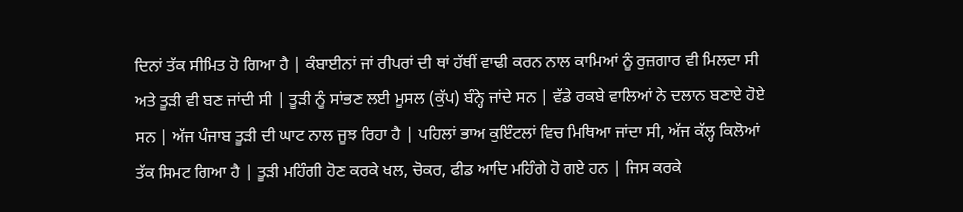ਦਿਨਾਂ ਤੱਕ ਸੀਮਿਤ ਹੋ ਗਿਆ ਹੈ | ਕੰਬਾਈਨਾਂ ਜਾਂ ਰੀਪਰਾਂ ਦੀ ਥਾਂ ਹੱਥੀਂ ਵਾਢੀ ਕਰਨ ਨਾਲ ਕਾਮਿਆਂ ਨੂੰ ਰੁਜ਼ਗਾਰ ਵੀ ਮਿਲਦਾ ਸੀ ਅਤੇ ਤੂੜੀ ਵੀ ਬਣ ਜਾਂਦੀ ਸੀ | ਤੂੜੀ ਨੂੰ ਸਾਂਭਣ ਲਈ ਮੂਸਲ (ਕੁੱਪ) ਬੰਨ੍ਹੇ ਜਾਂਦੇ ਸਨ | ਵੱਡੇ ਰਕਬੇ ਵਾਲਿਆਂ ਨੇ ਦਲਾਨ ਬਣਾਏ ਹੋਏ ਸਨ | ਅੱਜ ਪੰਜਾਬ ਤੂੜੀ ਦੀ ਘਾਟ ਨਾਲ ਜੂਝ ਰਿਹਾ ਹੈ | ਪਹਿਲਾਂ ਭਾਅ ਕੁਇੰਟਲਾਂ ਵਿਚ ਮਿਥਿਆ ਜਾਂਦਾ ਸੀ, ਅੱਜ ਕੱਲ੍ਹ ਕਿਲੋਆਂ ਤੱਕ ਸਿਮਟ ਗਿਆ ਹੈ | ਤੂੜੀ ਮਹਿੰਗੀ ਹੋਣ ਕਰਕੇ ਖਲ, ਚੋਕਰ, ਫੀਡ ਆਦਿ ਮਹਿੰਗੇ ਹੋ ਗਏ ਹਨ | ਜਿਸ ਕਰਕੇ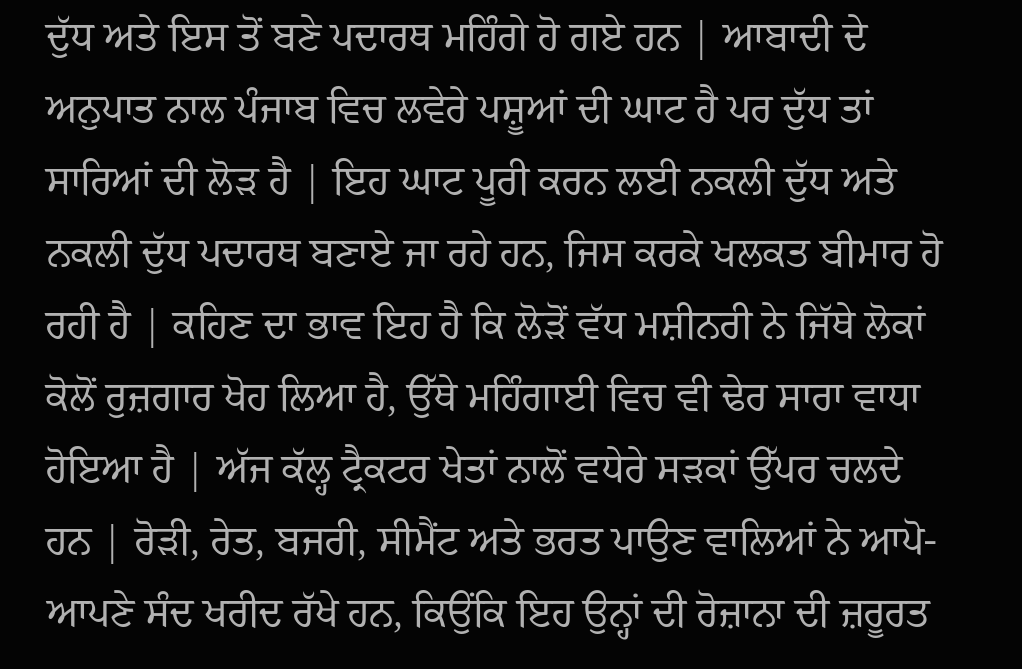ਦੁੱਧ ਅਤੇ ਇਸ ਤੋਂ ਬਣੇ ਪਦਾਰਥ ਮਹਿੰਗੇ ਹੋ ਗਏ ਹਨ | ਆਬਾਦੀ ਦੇ ਅਨੁਪਾਤ ਨਾਲ ਪੰਜਾਬ ਵਿਚ ਲਵੇਰੇ ਪਸ਼ੂਆਂ ਦੀ ਘਾਟ ਹੈ ਪਰ ਦੁੱਧ ਤਾਂ ਸਾਰਿਆਂ ਦੀ ਲੋੜ ਹੈ | ਇਹ ਘਾਟ ਪੂਰੀ ਕਰਨ ਲਈ ਨਕਲੀ ਦੁੱਧ ਅਤੇ ਨਕਲੀ ਦੁੱਧ ਪਦਾਰਥ ਬਣਾਏ ਜਾ ਰਹੇ ਹਨ, ਜਿਸ ਕਰਕੇ ਖਲਕਤ ਬੀਮਾਰ ਹੋ ਰਹੀ ਹੈ | ਕਹਿਣ ਦਾ ਭਾਵ ਇਹ ਹੈ ਕਿ ਲੋੜੋਂ ਵੱਧ ਮਸ਼ੀਨਰੀ ਨੇ ਜਿੱਥੇ ਲੋਕਾਂ ਕੋਲੋਂ ਰੁਜ਼ਗਾਰ ਖੋਹ ਲਿਆ ਹੈ, ਉੱਥੇ ਮਹਿੰਗਾਈ ਵਿਚ ਵੀ ਢੇਰ ਸਾਰਾ ਵਾਧਾ ਹੋਇਆ ਹੈ | ਅੱਜ ਕੱਲ੍ਹ ਟ੍ਰੈਕਟਰ ਖੇਤਾਂ ਨਾਲੋਂ ਵਧੇਰੇ ਸੜਕਾਂ ਉੱਪਰ ਚਲਦੇ ਹਨ | ਰੋੜੀ, ਰੇਤ, ਬਜਰੀ, ਸੀਮੈਂਟ ਅਤੇ ਭਰਤ ਪਾਉਣ ਵਾਲਿਆਂ ਨੇ ਆਪੋ-ਆਪਣੇ ਸੰਦ ਖਰੀਦ ਰੱਖੇ ਹਨ, ਕਿਉਂਕਿ ਇਹ ਉਨ੍ਹਾਂ ਦੀ ਰੋਜ਼ਾਨਾ ਦੀ ਜ਼ਰੂਰਤ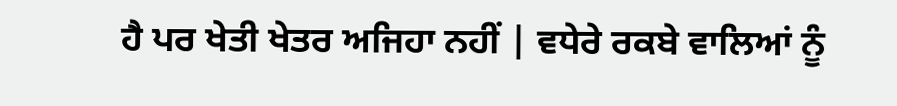ਹੈ ਪਰ ਖੇਤੀ ਖੇਤਰ ਅਜਿਹਾ ਨਹੀਂ | ਵਧੇਰੇ ਰਕਬੇ ਵਾਲਿਆਂ ਨੂੰ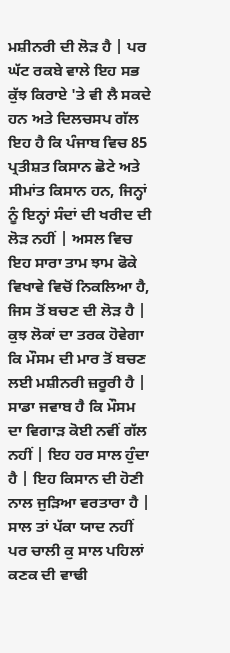ਮਸ਼ੀਨਰੀ ਦੀ ਲੋੜ ਹੈ | ਪਰ ਘੱਟ ਰਕਬੇ ਵਾਲੇ ਇਹ ਸਭ ਕੁੱਝ ਕਿਰਾਏ 'ਤੇ ਵੀ ਲੈ ਸਕਦੇ ਹਨ ਅਤੇ ਦਿਲਚਸਪ ਗੱਲ ਇਹ ਹੈ ਕਿ ਪੰਜਾਬ ਵਿਚ 85 ਪ੍ਰਤੀਸ਼ਤ ਕਿਸਾਨ ਛੋਟੇ ਅਤੇ ਸੀਮਾਂਤ ਕਿਸਾਨ ਹਨ, ਜਿਨ੍ਹਾਂ ਨੂੰ ਇਨ੍ਹਾਂ ਸੰਦਾਂ ਦੀ ਖਰੀਦ ਦੀ ਲੋੜ ਨਹੀਂ | ਅਸਲ ਵਿਚ ਇਹ ਸਾਰਾ ਤਾਮ ਝਾਮ ਫੋਕੇ ਵਿਖਾਵੇ ਵਿਚੋਂ ਨਿਕਲਿਆ ਹੈ, ਜਿਸ ਤੋਂ ਬਚਣ ਦੀ ਲੋੜ ਹੈ | ਕੁਝ ਲੋਕਾਂ ਦਾ ਤਰਕ ਹੋਵੇਗਾ ਕਿ ਮੌਸਮ ਦੀ ਮਾਰ ਤੋਂ ਬਚਣ ਲਈ ਮਸ਼ੀਨਰੀ ਜ਼ਰੂਰੀ ਹੈ | ਸਾਡਾ ਜਵਾਬ ਹੈ ਕਿ ਮੌਸਮ ਦਾ ਵਿਗਾੜ ਕੋਈ ਨਵੀਂ ਗੱਲ ਨਹੀਂ | ਇਹ ਹਰ ਸਾਲ ਹੁੰਦਾ ਹੈ | ਇਹ ਕਿਸਾਨ ਦੀ ਹੋਣੀ ਨਾਲ ਜੁੜਿਆ ਵਰਤਾਰਾ ਹੈ | ਸਾਲ ਤਾਂ ਪੱਕਾ ਯਾਦ ਨਹੀਂ ਪਰ ਚਾਲੀ ਕੁ ਸਾਲ ਪਹਿਲਾਂ ਕਣਕ ਦੀ ਵਾਢੀ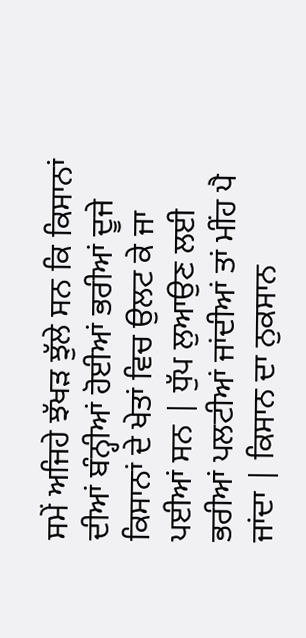ਸਮੇਂ ਅਜਿਹੇ ਝੱਖੜ ਝੁੱਲੇ ਸਨ ਕਿ ਕਿਸਾਨਾਂ ਦੀਆਂ ਬੰਨ੍ਹੀਆਂ ਹੋਈਆਂ ਭਰੀਆਂ ਦੂਜੇ ਕਿਸਾਨਾਂ ਦੇ ਖੇਤਾਂ ਵਿਚ ਉਲਟ ਕੇ ਜਾ ਪਈਆਂ ਸਨ | ਧੁੱਪ ਲੁਆਉਣ ਲਈ ਭਰੀਆਂ ਪਲਟੀਆਂ ਜਾਂਦੀਆਂ ਤਾਂ ਮੀਂਹ ਪੈ ਜਾਂਦਾ | ਕਿਸਾਨ ਦਾ ਨੁਕਸਾਨ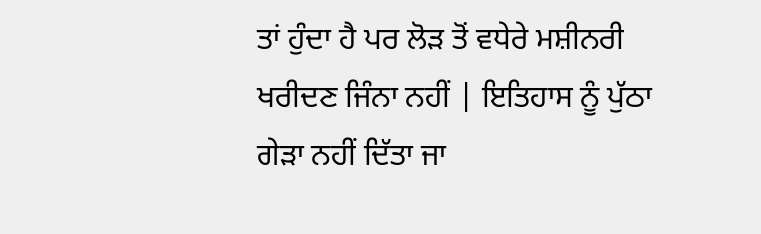ਤਾਂ ਹੁੰਦਾ ਹੈ ਪਰ ਲੋੜ ਤੋਂ ਵਧੇਰੇ ਮਸ਼ੀਨਰੀ ਖਰੀਦਣ ਜਿੰਨਾ ਨਹੀਂ | ਇਤਿਹਾਸ ਨੂੰ ਪੁੱਠਾ ਗੇੜਾ ਨਹੀਂ ਦਿੱਤਾ ਜਾ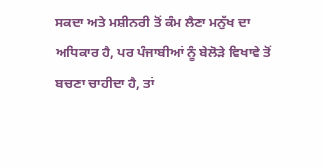ਸਕਦਾ ਅਤੇ ਮਸ਼ੀਨਰੀ ਤੋਂ ਕੰਮ ਲੈਣਾ ਮਨੁੱਖ ਦਾ ਅਧਿਕਾਰ ਹੈ, ਪਰ ਪੰਜਾਬੀਆਂ ਨੂੰ ਬੇਲੋੜੇ ਵਿਖਾਵੇ ਤੋਂ ਬਚਣਾ ਚਾਹੀਦਾ ਹੈ, ਤਾਂ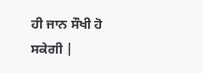ਹੀ ਜਾਨ ਸੌਖੀ ਹੋ ਸਕੇਗੀ |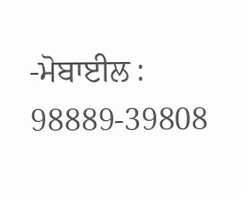-ਮੋਬਾਈਲ : 98889-39808